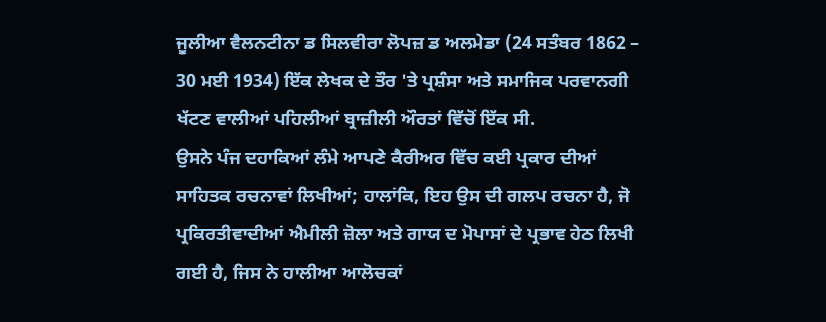ਜੂਲੀਆ ਵੈਲਨਟੀਨਾ ਡ ਸਿਲਵੀਰਾ ਲੋਪਜ਼ ਡ ਅਲਮੇਡਾ (24 ਸਤੰਬਰ 1862 – 30 ਮਈ 1934) ਇੱਕ ਲੇਖਕ ਦੇ ਤੌਰ 'ਤੇ ਪ੍ਰਸ਼ੰਸਾ ਅਤੇ ਸਮਾਜਿਕ ਪਰਵਾਨਗੀ ਖੱਟਣ ਵਾਲੀਆਂ ਪਹਿਲੀਆਂ ਬ੍ਰਾਜ਼ੀਲੀ ਔਰਤਾਂ ਵਿੱਚੋਂ ਇੱਕ ਸੀ.
ਉਸਨੇ ਪੰਜ ਦਹਾਕਿਆਂ ਲੰਮੇ ਆਪਣੇ ਕੈਰੀਅਰ ਵਿੱਚ ਕਈ ਪ੍ਰਕਾਰ ਦੀਆਂ ਸਾਹਿਤਕ ਰਚਨਾਵਾਂ ਲਿਖੀਆਂ; ਹਾਲਾਂਕਿ, ਇਹ ਉਸ ਦੀ ਗਲਪ ਰਚਨਾ ਹੈ, ਜੋ ਪ੍ਰਕਿਰਤੀਵਾਦੀਆਂ ਐਮੀਲੀ ਜ਼ੋਲਾ ਅਤੇ ਗਾਯ ਦ ਮੋਪਾਸਾਂ ਦੇ ਪ੍ਰਭਾਵ ਹੇਠ ਲਿਖੀ ਗਈ ਹੈ, ਜਿਸ ਨੇ ਹਾਲੀਆ ਆਲੋਚਕਾਂ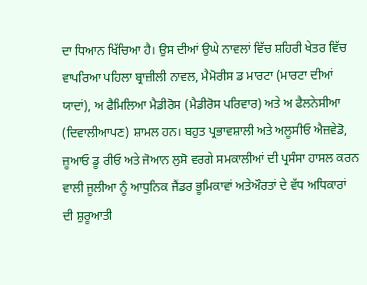ਦਾ ਧਿਆਨ ਖਿੱਚਿਆ ਹੈ। ਉਸ ਦੀਆਂ ਉਘੇ ਨਾਵਲਾਂ ਵਿੱਚ ਸ਼ਹਿਰੀ ਖੇਤਰ ਵਿੱਚ ਵਾਪਰਿਆ ਪਹਿਲਾ ਬ੍ਰਾਜ਼ੀਲੀ ਨਾਵਲ, ਮੈਮੋਰੀਸ ਡ ਮਾਰਟਾ (ਮਾਰਟਾ ਦੀਆਂ ਯਾਦਾਂ), ਅ ਫੈਮਿਲਿਆ ਮੈਡੀਰੋਸ (ਮੈਡੀਰੋਸ ਪਰਿਵਾਰ) ਅਤੇ ਅ ਫੈਲਨੇਸੀਆ (ਦਿਵਾਲੀਆਪਣ) ਸ਼ਾਮਲ ਹਨ। ਬਹੁਤ ਪ੍ਰਭਾਵਸ਼ਾਲੀ ਅਤੇ ਅਲੂਸੀਓ ਐਜ਼ਵੇਡੋ, ਜ਼ੂਆਓ ਡੂ ਰੀਓ ਅਤੇ ਜੋਆਨ ਲੁਸੋ ਵਰਗੇ ਸਮਕਾਲੀਆਂ ਦੀ ਪ੍ਰਸੰਸਾ ਹਾਸਲ ਕਰਨ ਵਾਲੀ ਜੂਲੀਆ ਨੂੰ ਆਧੁਨਿਕ ਜੈਂਡਰ ਭੂਮਿਕਾਵਾਂ ਅਤੇਔਰਤਾਂ ਦੇ ਵੱਧ ਅਧਿਕਾਰਾਂ ਦੀ ਸ਼ੁਰੂਆਤੀ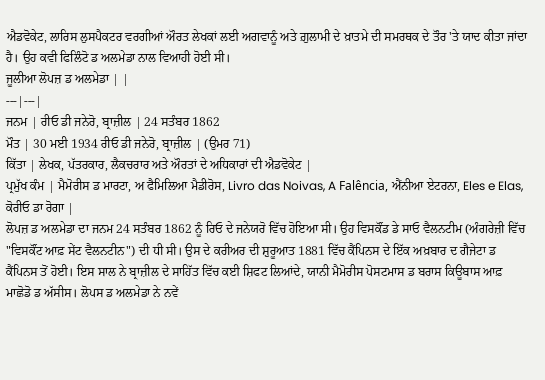ਐਡਵੋਕੇਟ, ਲਾਰਿਸ ਲੁਸਪੈਕਟਰ ਵਰਗੀਆਂ ਔਰਤ ਲੇਖਕਾਂ ਲਈ ਅਗਵਾਨੂੰ ਅਤੇ ਗ਼ੁਲਾਮੀ ਦੇ ਖ਼ਾਤਮੇ ਦੀ ਸਮਰਥਕ ਦੇ ਤੌਰ 'ਤੇ ਯਾਦ ਕੀਤਾ ਜਾਂਦਾ ਹੈ। ਉਹ ਕਵੀ ਫਿਲਿੰਟੋ ਡ ਅਲਮੇਡਾ ਨਾਲ ਵਿਆਹੀ ਹੋਈ ਸੀ।
ਜੂਲੀਆ ਲੋਪਜ਼ ਡ ਅਲਮੇਡਾ | |
---|---|
ਜਨਮ | ਰੀਓ ਡੀ ਜਨੇਰੋ, ਬ੍ਰਾਜ਼ੀਲ | 24 ਸਤੰਬਰ 1862
ਮੌਤ | 30 ਮਈ 1934 ਰੀਓ ਡੀ ਜਨੇਰੋ, ਬ੍ਰਾਜ਼ੀਲ | (ਉਮਰ 71)
ਕਿੱਤਾ | ਲੇਖਕ, ਪੱਤਰਕਾਰ, ਲੈਕਚਰਾਰ ਅਤੇ ਔਰਤਾਂ ਦੇ ਅਧਿਕਾਰਾਂ ਦੀ ਐਡਵੋਕੇਟ |
ਪ੍ਰਮੁੱਖ ਕੰਮ | ਮੈਮੋਰੀਸ ਡ ਮਾਰਟਾ, ਅ ਫੈਮਿਲਿਆ ਮੈਡੀਰੋਸ, Livro das Noivas, A Falência, ਐਂਨੀਆ ਏਟਰਨਾ, Eles e Elas, ਕੋਰੀਓ ਡਾ ਰੋਗਾ |
ਲੋਪਜ਼ ਡ ਅਲਮੇਡਾ ਦਾ ਜਨਮ 24 ਸਤੰਬਰ 1862 ਨੂੰ ਰਿਓ ਦੇ ਜਨੇਯਰੋ ਵਿੱਚ ਹੋਇਆ ਸੀ। ਉਹ ਵਿਸਕੌਂਡ ਡੇ ਸਾਓ ਵੈਲਨਟੀਮ (ਅੰਗਰੇਜ਼ੀ ਵਿੱਚ "ਵਿਸਕੌਂਟ ਆਫ਼ ਸੇਂਟ ਵੈਲਨਟੀਨ") ਦੀ ਧੀ ਸੀ। ਉਸ ਦੇ ਕਰੀਅਰ ਦੀ ਸ਼ੁਰੂਆਤ 1881 ਵਿੱਚ ਕੈਂਪਿਨਸ ਦੇ ਇੱਕ ਅਖ਼ਬਾਰ ਦ ਗੈਜੇਟਾ ਡ ਕੈਂਪਿਨਸ ਤੋਂ ਹੋਈ। ਇਸ ਸਾਲ ਨੇ ਬ੍ਰਾਜ਼ੀਲ ਦੇ ਸਾਹਿੱਤ ਵਿੱਚ ਕਈ ਸ਼ਿਫਟ ਲਿਆਂਦੇ, ਯਾਨੀ ਮੈਮੋਰੀਸ ਪੋਸਟਮਾਸ ਡ ਬਰਾਸ ਕਿਊਬਾਸ ਆਫ਼ ਮਾਛੋਡੋ ਡ ਅੱਸੀਸ। ਲੋਪਸ ਡ ਅਲਮੇਡਾ ਨੇ ਨਵੇਂ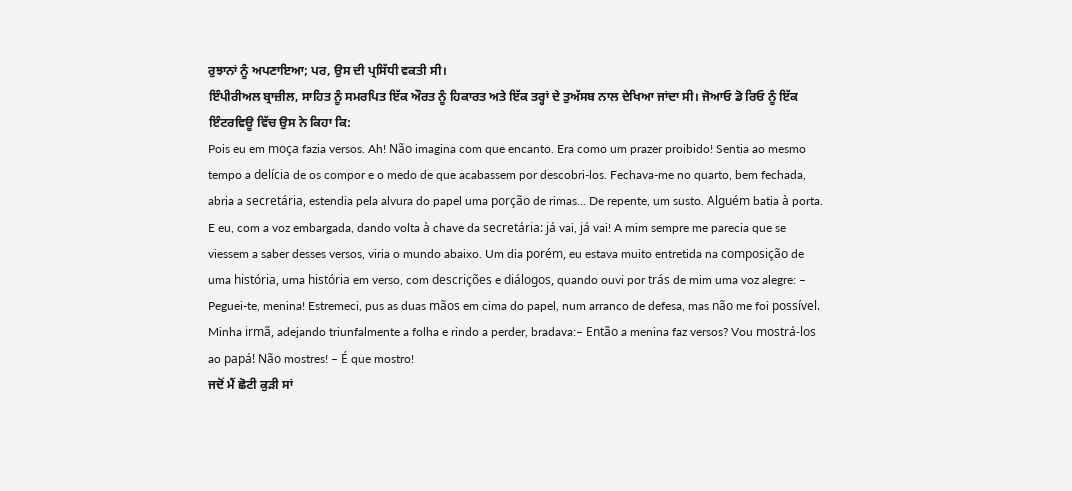ਰੁਝਾਨਾਂ ਨੂੰ ਅਪਣਾਇਆ; ਪਰ, ਉਸ ਦੀ ਪ੍ਰਸਿੱਧੀ ਵਕਤੀ ਸੀ।
ਇੰਪੀਰੀਅਲ ਬ੍ਰਾਜ਼ੀਲ, ਸਾਹਿਤ ਨੂੰ ਸਮਰਪਿਤ ਇੱਕ ਔਰਤ ਨੂੰ ਹਿਕਾਰਤ ਅਤੇ ਇੱਕ ਤਰ੍ਹਾਂ ਦੇ ਤੁਅੱਸਬ ਨਾਲ ਦੇਖਿਆ ਜਾਂਦਾ ਸੀ। ਜੋਆਓ ਡੋ ਰਿਓ ਨੂੰ ਇੱਕ ਇੰਟਰਵਿਊ ਵਿੱਚ ਉਸ ਨੇ ਕਿਹਾ ਕਿ:
Pois eu em moça fazia versos. Ah! Não imagina com que encanto. Era como um prazer proibido! Sentia ao mesmo tempo a delícia de os compor e o medo de que acabassem por descobri-los. Fechava-me no quarto, bem fechada, abria a secretária, estendia pela alvura do papel uma porção de rimas... De repente, um susto. Alguém batia à porta. E eu, com a voz embargada, dando volta à chave da secretária: já vai, já vai! A mim sempre me parecia que se viessem a saber desses versos, viria o mundo abaixo. Um dia porém, eu estava muito entretida na composição de uma história, uma história em verso, com descrições e diálogos, quando ouvi por trás de mim uma voz alegre: – Peguei-te, menina! Estremeci, pus as duas mãos em cima do papel, num arranco de defesa, mas não me foi possível. Minha irmã, adejando triunfalmente a folha e rindo a perder, bradava:– Então a menina faz versos? Vou mostrá-los ao papá! Não mostres! – É que mostro!
ਜਦੋਂ ਮੈਂ ਛੋਟੀ ਕੁੜੀ ਸਾਂ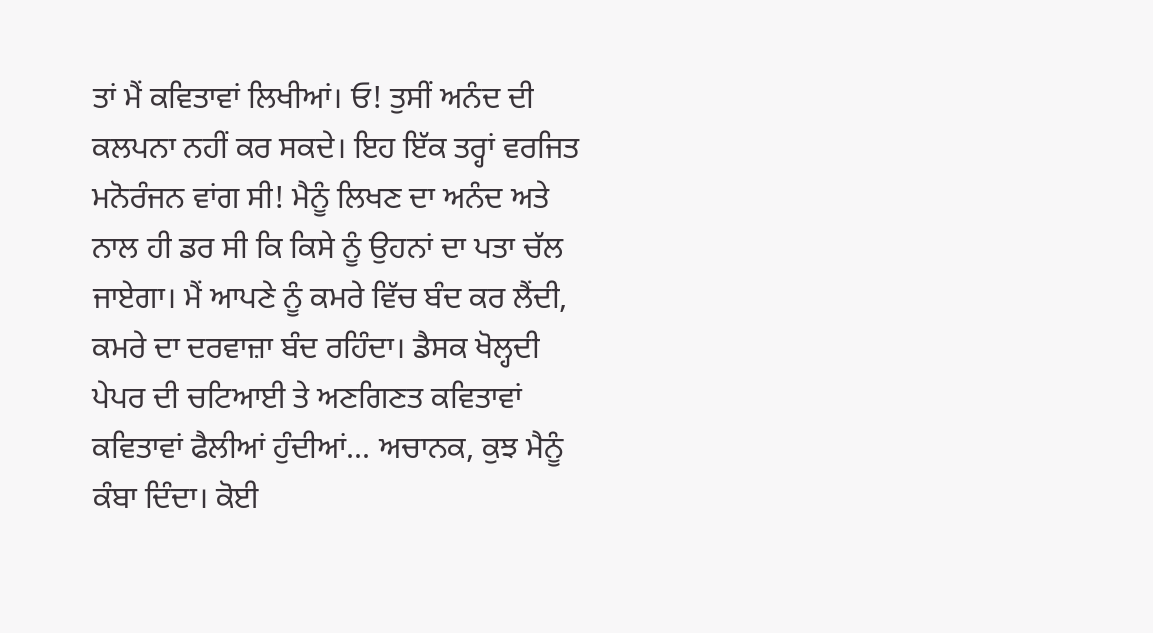ਤਾਂ ਮੈਂ ਕਵਿਤਾਵਾਂ ਲਿਖੀਆਂ। ਓ! ਤੁਸੀਂ ਅਨੰਦ ਦੀ ਕਲਪਨਾ ਨਹੀਂ ਕਰ ਸਕਦੇ। ਇਹ ਇੱਕ ਤਰ੍ਹਾਂ ਵਰਜਿਤ ਮਨੋਰੰਜਨ ਵਾਂਗ ਸੀ! ਮੈਨੂੰ ਲਿਖਣ ਦਾ ਅਨੰਦ ਅਤੇ ਨਾਲ ਹੀ ਡਰ ਸੀ ਕਿ ਕਿਸੇ ਨੂੰ ਉਹਨਾਂ ਦਾ ਪਤਾ ਚੱਲ ਜਾਏਗਾ। ਮੈਂ ਆਪਣੇ ਨੂੰ ਕਮਰੇ ਵਿੱਚ ਬੰਦ ਕਰ ਲੈਂਦੀ, ਕਮਰੇ ਦਾ ਦਰਵਾਜ਼ਾ ਬੰਦ ਰਹਿੰਦਾ। ਡੈਸਕ ਖੋਲ੍ਹਦੀ ਪੇਪਰ ਦੀ ਚਟਿਆਈ ਤੇ ਅਣਗਿਣਤ ਕਵਿਤਾਵਾਂ ਕਵਿਤਾਵਾਂ ਫੈਲੀਆਂ ਹੁੰਦੀਆਂ... ਅਚਾਨਕ, ਕੁਝ ਮੈਨੂੰ ਕੰਬਾ ਦਿੰਦਾ। ਕੋਈ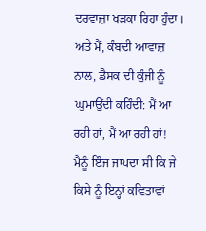ਦਰਵਾਜ਼ਾ ਖੜਕਾ ਰਿਹਾ ਹੁੰਦਾ। ਅਤੇ ਮੈਂ, ਕੰਬਦੀ ਆਵਾਜ਼ ਨਾਲ, ਡੈਸਕ ਦੀ ਕੁੰਜੀ ਨੂੰ ਘੁਮਾਉਂਦੀ ਕਹਿੰਦੀ: ਮੈਂ ਆ ਰਹੀ ਹਾਂ, ਮੈਂ ਆ ਰਹੀ ਹਾਂ! ਮੈਨੂੰ ਇੰਜ ਜਾਪਦਾ ਸੀ ਕਿ ਜੇ ਕਿਸੇ ਨੂੰ ਇਨ੍ਹਾਂ ਕਵਿਤਾਵਾਂ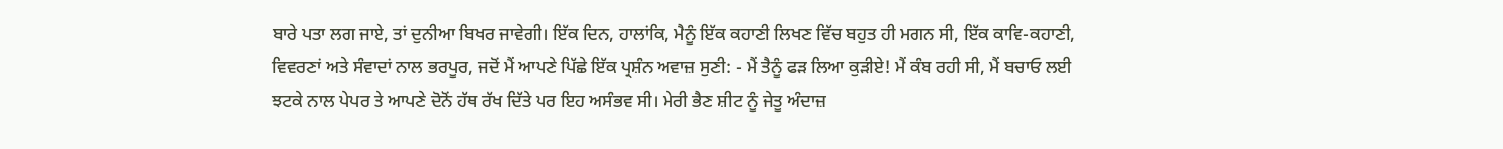ਬਾਰੇ ਪਤਾ ਲਗ ਜਾਏ, ਤਾਂ ਦੁਨੀਆ ਬਿਖਰ ਜਾਵੇਗੀ। ਇੱਕ ਦਿਨ, ਹਾਲਾਂਕਿ, ਮੈਨੂੰ ਇੱਕ ਕਹਾਣੀ ਲਿਖਣ ਵਿੱਚ ਬਹੁਤ ਹੀ ਮਗਨ ਸੀ, ਇੱਕ ਕਾਵਿ-ਕਹਾਣੀ, ਵਿਵਰਣਾਂ ਅਤੇ ਸੰਵਾਦਾਂ ਨਾਲ ਭਰਪੂਰ, ਜਦੋਂ ਮੈਂ ਆਪਣੇ ਪਿੱਛੇ ਇੱਕ ਪ੍ਰਸ਼ੰਨ ਅਵਾਜ਼ ਸੁਣੀ: - ਮੈਂ ਤੈਨੂੰ ਫੜ ਲਿਆ ਕੁੜੀਏ! ਮੈਂ ਕੰਬ ਰਹੀ ਸੀ, ਮੈਂ ਬਚਾਓ ਲਈ ਝਟਕੇ ਨਾਲ ਪੇਪਰ ਤੇ ਆਪਣੇ ਦੋਨੋਂ ਹੱਥ ਰੱਖ ਦਿੱਤੇ ਪਰ ਇਹ ਅਸੰਭਵ ਸੀ। ਮੇਰੀ ਭੈਣ ਸ਼ੀਟ ਨੂੰ ਜੇਤੂ ਅੰਦਾਜ਼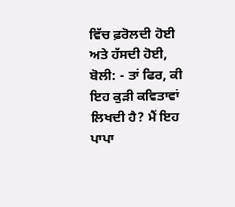ਵਿੱਚ ਫ਼ਰੋਲਦੀ ਹੋਈ ਅਤੇ ਹੱਸਦੀ ਹੋਈ, ਬੋਲੀ: - ਤਾਂ ਫਿਰ, ਕੀ ਇਹ ਕੁੜੀ ਕਵਿਤਾਵਾਂ ਲਿਖਦੀ ਹੈ? ਮੈਂ ਇਹ ਪਾਪਾ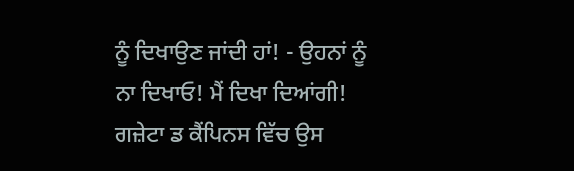ਨੂੰ ਦਿਖਾਉਣ ਜਾਂਦੀ ਹਾਂ! - ਉਹਨਾਂ ਨੂੰ ਨਾ ਦਿਖਾਓ! ਮੈਂ ਦਿਖਾ ਦਿਆਂਗੀ!
ਗਜ਼ੇਟਾ ਡ ਕੈਂਪਿਨਸ ਵਿੱਚ ਉਸ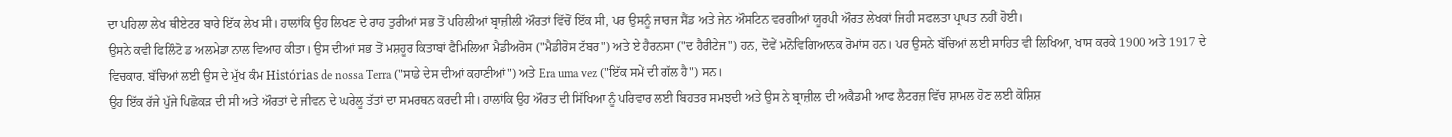ਦਾ ਪਹਿਲਾ ਲੇਖ ਥੀਏਟਰ ਬਾਰੇ ਇੱਕ ਲੇਖ ਸੀ। ਹਾਲਾਂਕਿ ਉਹ ਲਿਖਣ ਦੇ ਰਾਹ ਤੁਰੀਆਂ ਸਭ ਤੋਂ ਪਹਿਲੀਆਂ ਬ੍ਰਾਜ਼ੀਲੀ ਔਰਤਾਂ ਵਿੱਚੋਂ ਇੱਕ ਸੀ, ਪਰ ਉਸਨੂੰ ਜਾਰਜ ਸੈਂਡ ਅਤੇ ਜੇਨ ਔਸਟਿਨ ਵਰਗੀਆਂ ਯੂਰਪੀ ਔਰਤ ਲੇਖਕਾਂ ਜਿਹੀ ਸਫਲਤਾ ਪ੍ਰਾਪਤ ਨਹੀਂ ਹੋਈ।
ਉਸਨੇ ਕਵੀ ਫਿਲਿੰਟੋ ਡ ਅਲਮੇਡਾ ਨਾਲ ਵਿਆਹ ਕੀਤਾ। ਉਸ ਦੀਆਂ ਸਭ ਤੋਂ ਮਸ਼ਹੂਰ ਕਿਤਾਬਾਂ ਫੈਮਿਲਿਆ ਮੈਡੀਅਰੋਸ ("ਮੈਡੀਰੋਸ ਟੱਬਰ") ਅਤੇ ਏ ਹੈਰਨਸਾ ("ਦ ਹੈਰੀਟੇਜ") ਹਨ, ਦੋਵੇਂ ਮਨੋਵਿਗਿਆਨਕ ਰੋਮਾਂਸ ਹਨ। ਪਰ ਉਸਨੇ ਬੱਚਿਆਂ ਲਈ ਸਾਹਿਤ ਵੀ ਲਿਖਿਆ, ਖਾਸ ਕਰਕੇ 1900 ਅਤੇ 1917 ਦੇ ਵਿਚਕਾਰ. ਬੱਚਿਆਂ ਲਈ ਉਸ ਦੇ ਮੁੱਖ ਕੰਮ Histórias de nossa Terra ("ਸਾਡੇ ਦੇਸ ਦੀਆਂ ਕਹਾਣੀਆਂ") ਅਤੇ Era uma vez ("ਇੱਕ ਸਮੇਂ ਦੀ ਗੱਲ ਹੈ") ਸਨ।
ਉਹ ਇੱਕ ਰੱਜੇ ਪੁੱਜੇ ਪਿਛੋਕੜ ਦੀ ਸੀ ਅਤੇ ਔਰਤਾਂ ਦੇ ਜੀਵਨ ਦੇ ਘਰੇਲੂ ਤੱਤਾਂ ਦਾ ਸਮਰਥਨ ਕਰਦੀ ਸੀ। ਹਾਲਾਂਕਿ ਉਹ ਔਰਤ ਦੀ ਸਿੱਖਿਆ ਨੂੰ ਪਰਿਵਾਰ ਲਈ ਬਿਹਤਰ ਸਮਝਦੀ ਅਤੇ ਉਸ ਨੇ ਬ੍ਰਾਜ਼ੀਲ ਦੀ ਅਕੈਡਮੀ ਆਫ ਲੈਟਰਜ਼ ਵਿੱਚ ਸ਼ਾਮਲ ਹੋਣ ਲਈ ਕੋਸ਼ਿਸ਼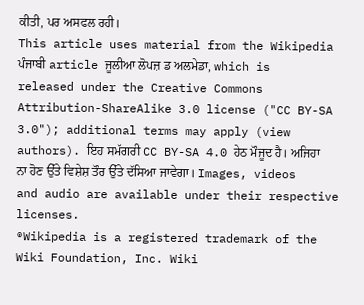ਕੀਤੀ, ਪਰ ਅਸਫਲ ਰਹੀ।
This article uses material from the Wikipedia ਪੰਜਾਬੀ article ਜੂਲੀਆ ਲੋਪਜ਼ ਡ ਅਲਮੇਡਾ, which is released under the Creative Commons Attribution-ShareAlike 3.0 license ("CC BY-SA 3.0"); additional terms may apply (view authors). ਇਹ ਸਮੱਗਰੀ CC BY-SA 4.0 ਹੇਠ ਮੌਜੂਦ ਹੈ। ਅਜਿਹਾ ਨਾ ਹੋਣ ਉੱਤੇ ਵਿਸ਼ੇਸ਼ ਤੌਰ ਉੱਤੇ ਦੱਸਿਆ ਜਾਵੇਗਾ। Images, videos and audio are available under their respective licenses.
®Wikipedia is a registered trademark of the Wiki Foundation, Inc. Wiki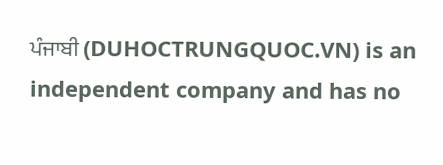ਪੰਜਾਬੀ (DUHOCTRUNGQUOC.VN) is an independent company and has no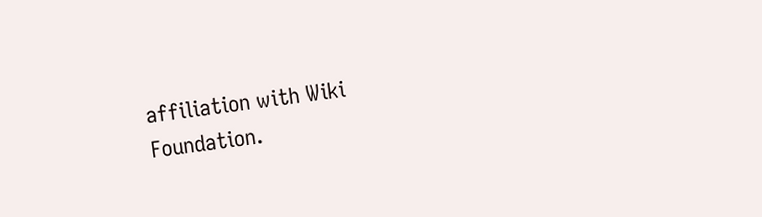affiliation with Wiki Foundation.